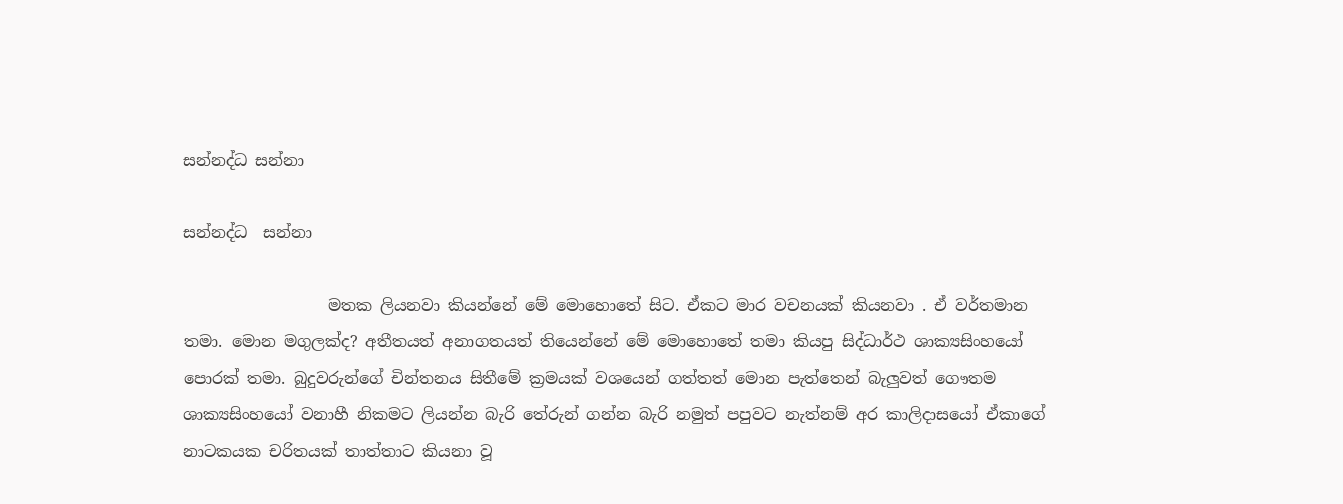සන්නද්ධ සන්නා

සන්නද්ධ  සන්නා

                  මතක ලියනවා කියන්නේ මේ මොහොතේ සිට. ඒකට මාර වචනයක් කියනවා . ඒ වර්තමාන තමා. මොන මගුලක්ද? අතීතයත් අනාගතයත් තියෙන්නේ මේ මොහොතේ තමා කියපු සිද්ධාර්ථ ශාක්‍යසිංහයෝ පොරක් තමා. බුදුවරුන්ගේ චින්තනය සිතීමේ ක්‍රමයක් වශයෙන් ගත්තත් මොන පැත්තෙන් බැලුවත් ගෞතම ශාක්‍යසිංහයෝ වනාහී නිකමට ලියන්න බැරි තේරුන් ගන්න බැරි නමුත් ‌පපුවට නැත්නම් අර කාලිදාසයෝ ඒකාගේ නාටකයක චරිතයක් තාත්තාට කියනා වූ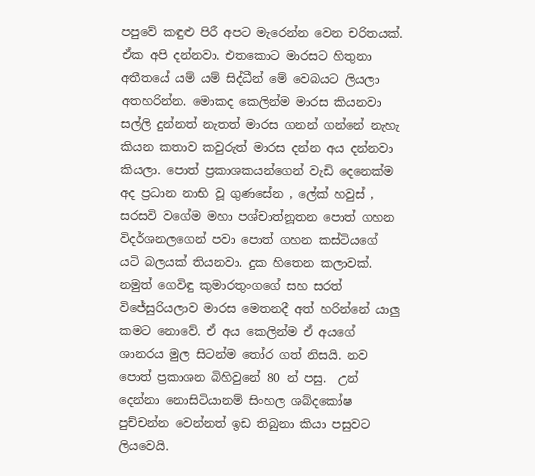පපුවේ කඳුළු පිරී අපට මැරෙන්න වෙන චරිතයක්. ඒක අපි දන්නවා. එතකොට මාරසට හිතුනා අතීතයේ යම් යම් සිද්ධීන් මේ වෙබයට ලියලා අතහරින්න. මොකද කෙලින්ම මාරස කියනවා සල්ලි දුන්නත් නැතත් මාරස ගනන් ගන්නේ නැහැ කියන කතාව කවුරුත් මාරස දන්න අය දන්නවා කියලා. පොත් ප්‍රකාශකයන්ගෙන් වැඩි දෙනෙක්ම අද ප්‍රධාන නාභි වූ ගුණසේන , ලේක් හවුස් , සරසවි ‌වගේම මහා පශ්චාත්නූතන පොත් ගහන විදර්ශනලගෙන් පවා පොත් ගහන කස්ටියගේ යටි බලයක් තියනවා. දුක හිතෙන කලාවක්. නමුත් ගෙවිඳු කුමාරතුංගගේ සහ සරත් විජේසුරියලාව මාරස මෙතනදී අත් හරින්නේ යාලු කමට නොවේ. ඒ අය කෙලින්ම ඒ අයගේ ශානරය මුල සිටන්ම තෝර ගත් නිසයි. නව පොත් ප්‍රකාශන බිහිවුනේ 80 න් පසු.  උන්‌ දෙන්නා නොසිටියානම් සිංහල ශබ්දකෝෂ පුච්චන්න වෙන්නත් ඉඩ තිබුනා කියා පසුවට ලියවෙයි.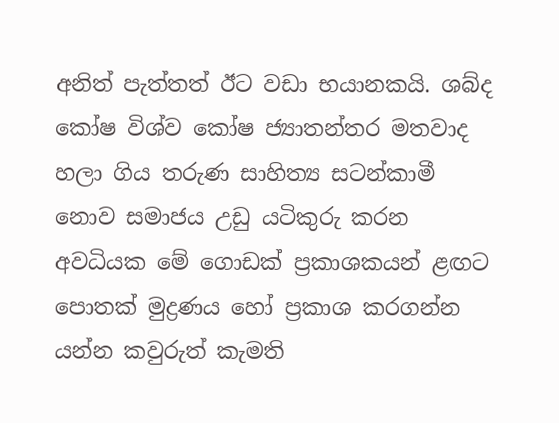අනිත් පැත්තත් ඊට වඩා භයානකයි. ශබ්ද කෝෂ විශ්ව කෝෂ ජ්‍යාතන්තර මතවාද හලා ගිය තරුණ සාහිත්‍ය සටන්කාමී නොව සමාජය උඩු යටිකුරු කරන අවධියක මේ ගොඩක් ප්‍රකාශකයන් ළඟට පොතක් මුද්‍රණය හෝ ප්‍රකාශ කරගන්න යන්න කවුරුත් කැමති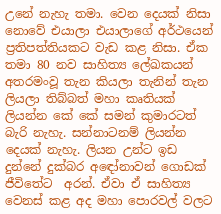උනේ නැහැ තමා. වෙන දෙයක් ‌නිසා නොවේ එයාලා එයාලාගේ අර්ථයෙන් ප්‍රතිපත්තියකට වැඩ කළ නිසා. ඒක තමා 80 නව සාහිත්‍ය ලේඛකයන් අතරමංවූ තැන කියලා තැනින් තැන ලියලා තිබ්බත් මහා කෘතියක් ලියන්න කේ කේ සමන් කුමාරටත් බැරි නැහැ. සන්නාටනම් ලියන්න දෙයක් නැහැ. ලියන උන්ට ඉඩ දුන්නේ දුක්බර අඳෝනාවන් ගොඩක් ජීවිතේට  අරන්. ඒවා ඒ සාහිත්‍ය වෙනස් කළ අද මහා පොරවල් වලට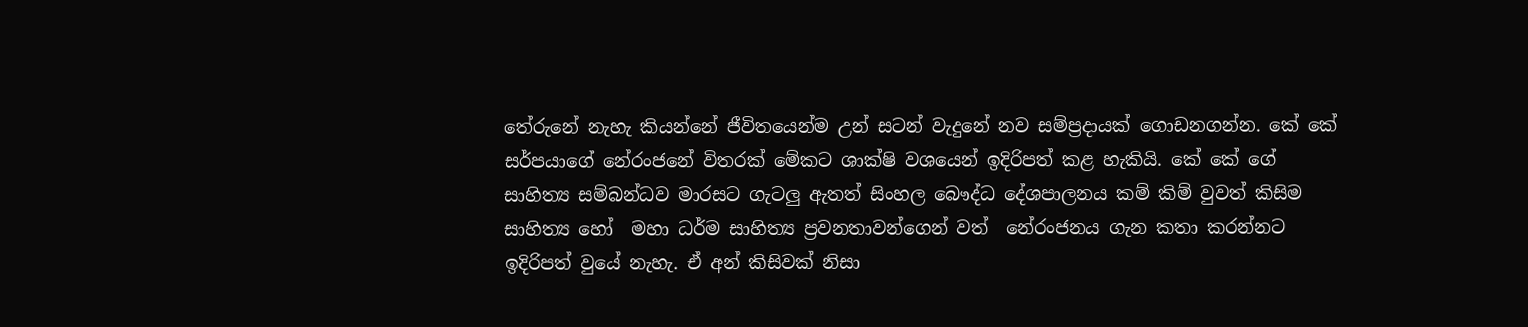තේරුනේ නැහැ කියන්නේ ජීවිතයෙන්ම උන් සටන් වැදුනේ නව සම්ප්‍රදායක් ගොඩනගන්න. කේ කේ සර්පයාගේ නේරංජනේ විතරක් මේකට ශාක්ෂි වශයෙන් ඉදිරිපත් කළ හැකියි. කේ කේ ගේ සාහිත්‍ය සම්බන්ධව මාරසට ගැටලු ඇතත් සිංහල බෞද්ධ දේශපාලනය කම් කිම් වුවත් කිසිම සාහිත්‍ය හෝ  මහා ධර්ම සාහිත්‍ය ප්‍රවනතාවන්ගෙන් වත්  නේරංජනය ගැන කතා කරන්නට ඉදිරිපත් වුයේ නැහැ. ඒ අන් කිසිවක් ‌නිසා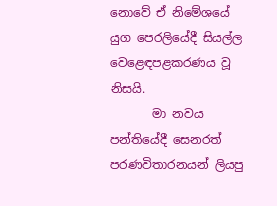නොවේ ‌ඒ නිමේශයේ යුග පෙරලියේදී සියල්ල වෙළෙඳපළකරණය වූ නිසයි.
       මා නවය පන්තියේදී සෙනරත් පරණවිතාරනයන් ලියපු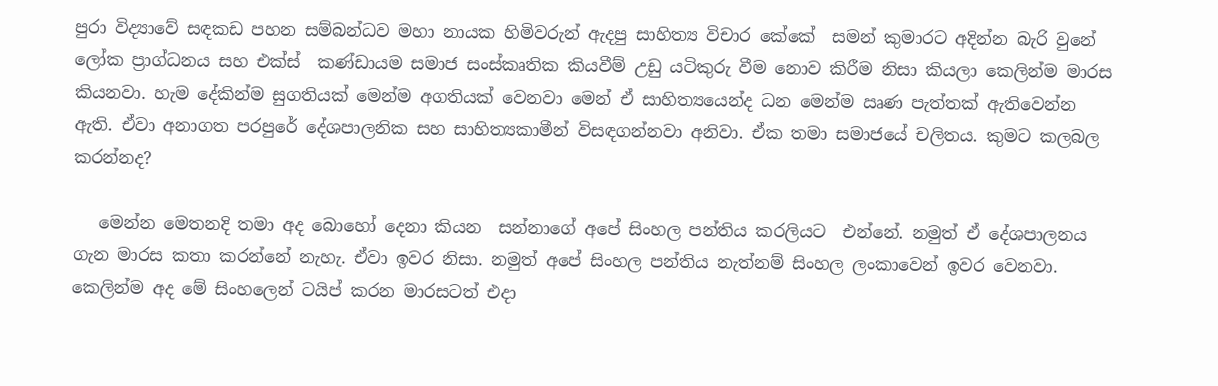පුරා විද්‍යාවේ සඳකඩ පහන සම්බන්ධව මහා නායක හිමිවරුන් ඇදපු සාහිත්‍ය විචාර කේකේ  සමන් කුමාරට අදින්න බැරි වුනේ ලෝක ප්‍රාග්ධනය සහ එක්ස්  කණ්ඩායම සමාජ සංස්කෘතික කියවීම් උඩු යටිකුරු වීම නොව කිරීම නිසා කියලා කෙලින්ම මාරස කියනවා. හැම දේකින්ම සුගතියක් මෙන්ම අගතියක් වෙනවා මෙන් ඒ සාහිත්‍යයෙන්ද ධන මෙන්ම ඍණ පැත්තක් ඇතිවෙන්න ඇති. ඒවා අනාගත පරපුරේ දේශපාලනික සහ සාහිත්‍යකාමීන් විසඳගන්නවා අනිවා. ඒක තමා සමාජයේ චලිතය. කුමට කලබල කරන්නද?

   මෙන්න මෙතනදි තමා අද බොහෝ දෙනා කියන  සන්නාගේ අපේ සිංහල පන්තිය කරලියට  එන්නේ. නමුත් ඒ දේශපාලනය ගැන මාරස කතා කරන්නේ නැහැ. ඒවා ඉවර නිසා. නමුත් අපේ සිංහල පන්තිය නැත්නම් සිංහල ලංකාවෙන් ඉවර වෙනවා. කෙලින්ම අද මේ සිංහලෙන් ටයිප් කරන මාරසටත් එදා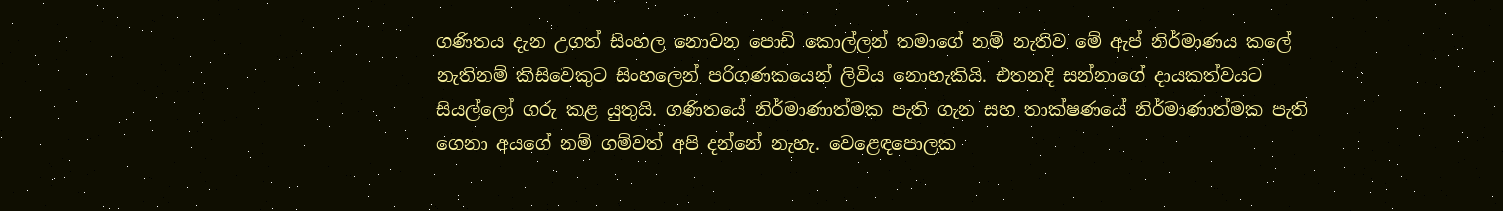ගණිතය දැන උගත් සිංහල නොවන පොඩි කොල්ලන් තමාගේ නම් නැතිව මේ ඇප් නිර්මාණය කලේ නැතිනම් කිසිවෙකුට සිංහලෙන් පරිගණකයෙන් ලිවිය නොහැකියි. එතනදි සන්නාගේ දායකත්වයට සියල්ලෝ ගරු කළ යුතුයි. ගණිතයේ නිර්මාණාත්මක පැති ගැන සහ තාක්ෂණයේ නිර්මාණාත්මක පැති ගෙනා අයගේ නම් ගම්වත් අපි දන්නේ නැහැ. වෙළෙඳපොලක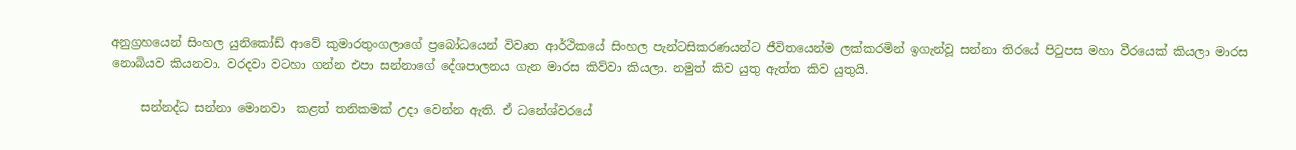අනුග්‍රහයෙන් සිංහල යුනිකෝඩ් ආවේ කුමාරතුංගලාගේ ප්‍රබෝධයෙන් විවෘත ආර්ථිකයේ සිංහල පැන්ටසිකරණයන්ට ජීවිතයෙන්ම ලක්කරමින් ඉගැන්වූ සන්නා තිරයේ පිටුපස මහා වීරයෙක් කියලා මාරස නොබියව කියනවා. වරදවා වටහා ගන්න එපා සන්නාගේ දේශපාලනය ගැන මාරස කිව්වා කියලා. නමුත් කිව යුතු ඇත්ත කිව යුතුයි.

     සන්නද්ධ සන්නා මොනවා  කළත් තනිකමක් උදා වෙන්න ඇති. ඒ ධනේශ්වරයේ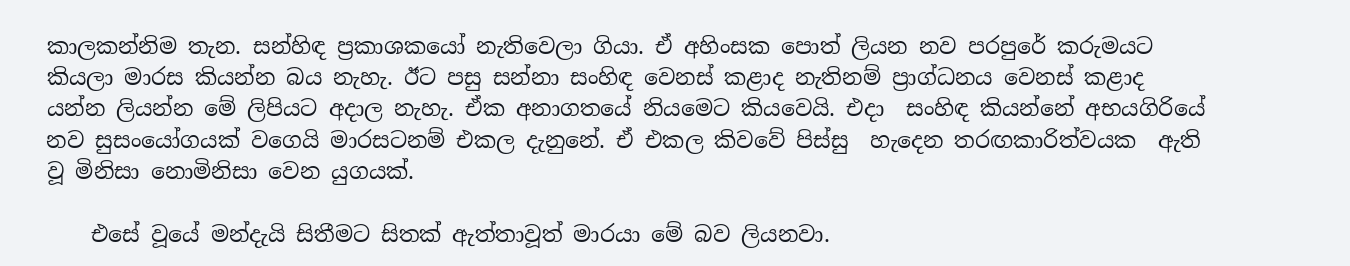කාලකන්නිම තැන. සන්හිඳ ප්‍රකාශකයෝ නැතිවෙලා ගියා. ඒ අහිංසක පොත් ලියන නව පරපුරේ කරුමයට කියලා මාරස ‌කියන්න බය නැහැ. ඊට පසු සන්නා සංහිඳ වෙනස් කළාද නැතිනම් ප්‍රාග්ධනය වෙනස් කළාද යන්න ලියන්න මේ ලිපියට අදාල නැහැ. ඒක අනාගතයේ නියමෙට කියවෙයි. එදා  සංහිඳ කියන්නේ අභයගිරියේ නව සුසංයෝගයක් වගෙයි මාරසටනම් එකල දැනුනේ. ඒ එකල කිවවේ පිස්සු  හැදෙන තරඟකාරිත්වයක  ඇති වූ මිනිසා නොමිනිසා වෙන යුගයක්.

    එසේ වූයේ මන්දැයි සිතීමට සිතක් ඇත්තාවූත් මාරයා මේ බව ලියනවා.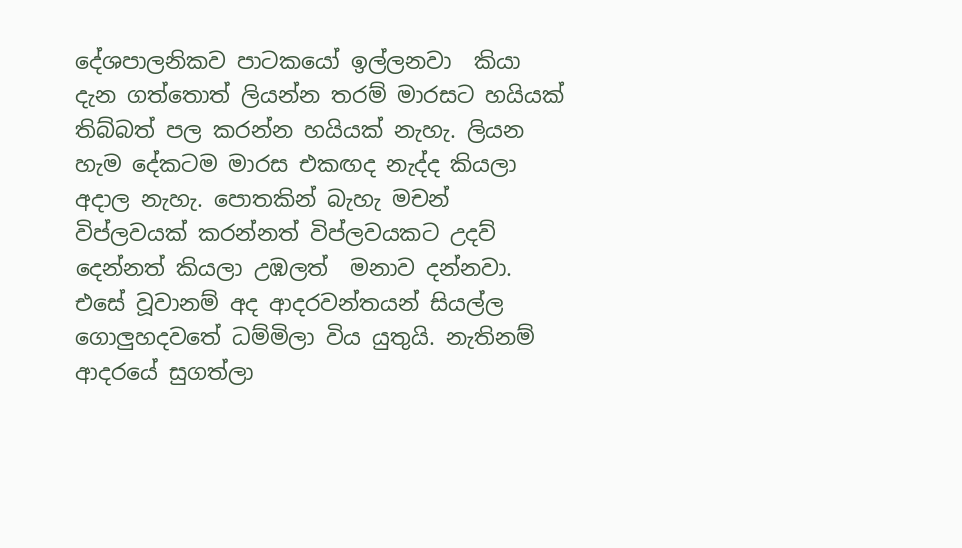දේශපාලනිකව පාටකයෝ ඉල්ලනවා  කියා දැන ගත්තොත් ලියන්න තරම් මාරසට හයියක් තිබ්බත් පල කරන්න හයියක් නැහැ. ලියන හැම දේකටම මාරස එකඟද නැද්ද කියලා අදාල නැහැ. පොතකින් බැහැ මචන් විප්ලවයක් කරන්නත් විප්ලවයකට උදව් දෙන්නත් කියලා උඹලත්  මනාව දන්නවා. එසේ වූවානම් අද ආදරවන්තයන් සියල්ල ගොලුහදවතේ ධම්මිලා විය යුතුයි. නැතිනම්  ආදරයේ සුගත්ලා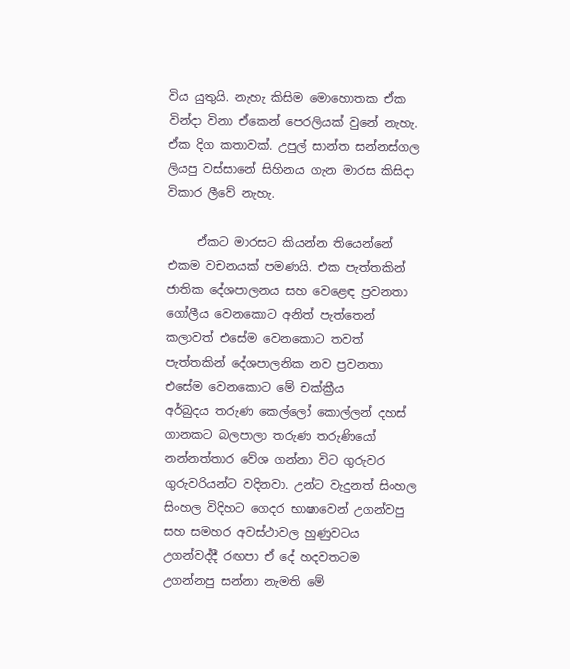විය යුතුයි. නැහැ කිසිම මොහොතක ඒක වින්දා විනා ඒකෙන් පෙරලියක් වුනේ නැහැ. ඒක දිග කතාවක්. උපුල් සාන්ත සන්නස්ගල ලියපු වස්සානේ සිහිනය ගැන මාරස කිසිදා විකාර ලීවේ නැහැ.

     ඒකට මාරසට කියන්න තියෙන්නේ එකම වචනයක් පමණයි. එක පැත්තකින් ජාතික දේශපාලනය සහ වෙළෙඳ ප්‍රවනතා ගෝලීය වෙනකොට අනිත් පැත්තෙන් කලාවත් එසේම වෙනකොට තවත් පැත්තකින් දේශපාලනික නව ප්‍රවනතා එසේම වෙනකොට මේ චක්ක්‍රීය අර්බුදය ‌තරුණ කෙල්ලෝ කොල්ලන් දහස් ගානකට බලපාලා තරුණ තරුණියෝ නන්නත්තාර වේශ ගන්නා විට ගුරුවර ගුරුවරියන්ට වදිනවා. උන්ට වැදුනත් සිංහල සිංහල ‌විදිහට ගෙදර භාෂාවෙන් උගන්වපු සහ සමහර අවස්ථාවල හුණුවටය උගන්වද්දී රඟපා ඒ දේ හදවතටම උගන්නපු සන්නා නැමති මේ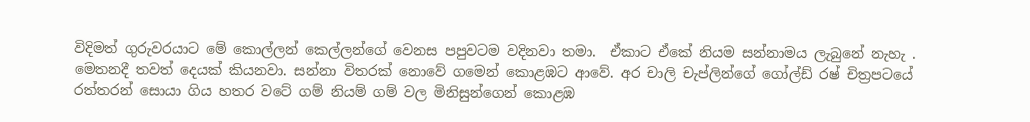විදිමත් ගුරුවරයාට මේ කොල්ලන් කෙල්ලන්ගේ වෙනස පපුවටම වදිනවා තමා.  ඒකාට ඒකේ නියම සන්නාමය ලැබුනේ නැහැ .  මෙතනදී තවත් දෙයක් කියනවා. සන්නා විතරක් නොවේ ගමෙන් කොළඹට ආවේ. අර චාලි චැප්ලින්ගේ ගෝල්ඩ් රෂ් චිත්‍රපටයේ රත්තරන් සොයා ගිය හතර වටේ ගම් නියම් ගම් වල මිනිසුන්ගෙන් කොළඹ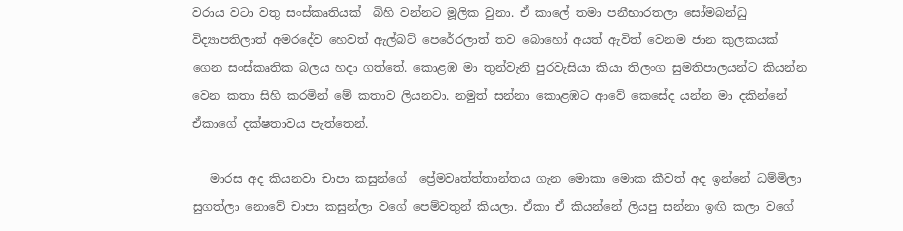වරාය වටා වතු සංස්කෘතියක්  බිහි වන්නට මූලික වුනා. ඒ කාලේ තමා පනීභාරතලා සෝමබන්ධු විද්‍යාපතිලාත් අමරදේව හෙවත් ඇල්බට් පෙරේරලාත් තව බොහෝ අයත් ඇවිත් වෙනම ජාන කුලකයක් ගෙන සංස්කෘතික බලය හදා ගත්තේ. කොළඹ මා තුන්වැනි පුරවැසියා කියා තිලංග සුමතිපාලයන්ට කියන්න වෙන කතා සිහි කරමින් මේ කතාව ලියනවා. නමුත් සන්නා ‌කොළඹට ආවේ කෙසේද යන්න මා දකින්නේ  ඒකාගේ දක්ෂතාවය පැත්තෙන්.

   මාරස අද කියනවා චාපා කසුන්ගේ  ප්‍රේමවෘත්ත්තාන්තය ගැන මොකා මොක කීවත් අද ඉන්නේ ධම්මිලා සුගත්ලා නොවේ චාපා කසුන්ලා වගේ පෙම්වතුන් කියලා. ඒකා ඒ කියන්නේ ලියපු සන්නා ඉඟි කලා වගේ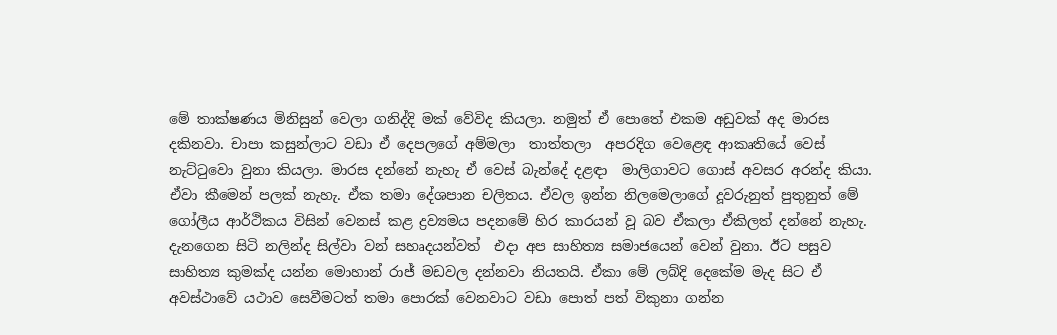මේ තාක්ෂණය මිනිසුන් වෙලා ගනිද්දි මක්‌ වේවිද කියලා. නමුත් ඒ පොතේ එකම අඩුවක් අද මාරස දකිනවා. චාපා කසුන්ලාට වඩා ඒ දෙපලගේ අම්මලා  තාත්තලා  අපරදිග වෙළෙඳ ආකෘතියේ වෙස් නැට්ටුවො වුනා කියලා. මාරස දන්නේ නැහැ ඒ වෙස් බැන්දේ දළඳා  මාලිගාවට ගොස් අවසර අරන්ද කියා. ඒවා කීමෙන් පලක් නැහැ. ඒක තමා දේශපාන චලිතය. ඒවල ඉන්න නිලමෙලාගේ දූවරුනුත් පුතුනුත් මේ ගෝලීය ආර්ථිකය විසින් වෙනස් කළ ද්‍රව්‍යමය පදනමේ හිර කාරයන් වූ බව ඒකලා ඒකිලත් දන්නේ නැහැ. දැනගෙන සිටි නලින්ද සිල්වා වන් සහෘදයන්වත්  එදා ‌අප සාහිත්‍ය සමාජයෙන් වෙන් වුනා. ඊට පසුව සාහිත්‍ය කුමක්ද යන්න මොහාන් රාජ් මඩවල දන්නවා නියතයි. ඒකා මේ ලබ්දි දෙකේම මැද සිට ඒ අවස්ථාවේ යථාව සෙවීමටත් තමා පොරක් වෙනවාට වඩා පොත් පත් විකුනා ගන්න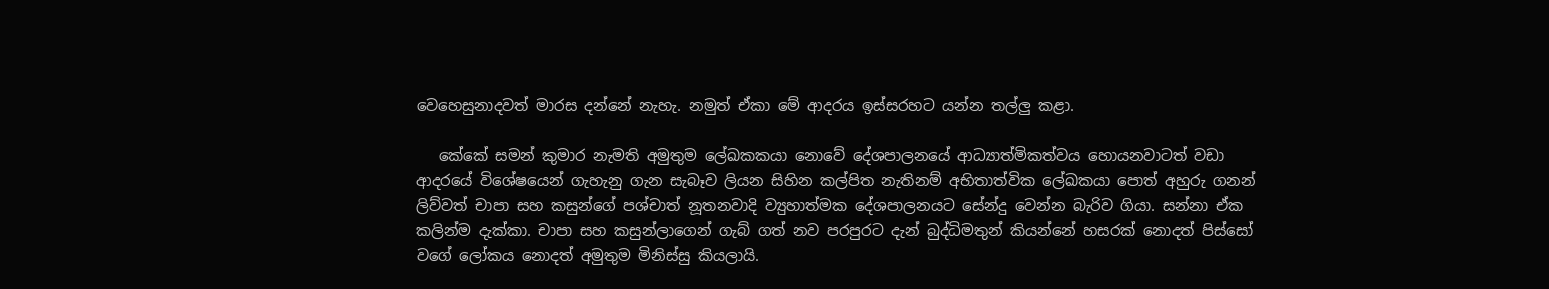වෙහෙසුනාදවත් මාරස දන්නේ නැහැ. නමුත් ඒකා මේ ආදරය ඉස්සරහට යන්න තල්ලු කළා.

   කේකේ සමන් කුමාර නැමති අමුතුම ලේඛකකයා නොවේ දේශපාලනයේ ආධ්‍යාත්මිකත්වය හොයනවාටත් වඩා ආදරයේ විශේෂයෙන් ගැහැනු ගැන සැබෑව ලියන සිහින කල්පිත නැතිනම් අභිතාත්වික ලේඛකයා පොත් අහුරු ගනන් ලිව්වත් චාපා සහ කසුන්ගේ පශ්චාත් නූතනවාදි ‌ව්‍යුහාත්මක දේශපාලනයට සේන්දු වෙන්න බැරිව ගියා. සන්නා ඒක කලින්ම දැක්කා. චාපා සහ කසුන්ලාගෙන් ගැබ් ගත් නව පරපුරට දැන් බුද්ධිමතුන් කියන්නේ හසරක් නොදත් පිස්සෝ වගේ ලෝකය නොදත් අමුතුම මිනිස්සු කියලායි.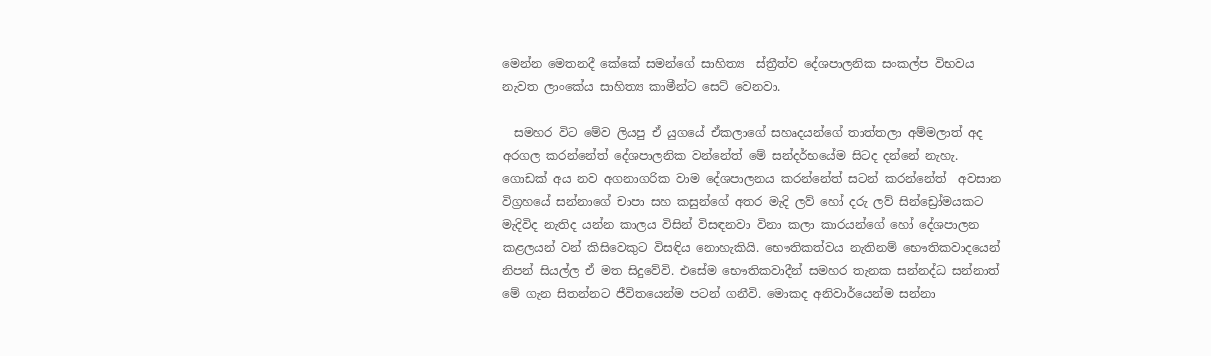මෙන්න මෙතනදී කේකේ සමන්ගේ සාහිත්‍ය  ස්ත්‍රීත්ව දේශපාලනික සංකල්ප විභවය නැවත ලාංකේය සාහිත්‍ය කාමීන්ට සෙට් වෙනවා.

  සමහර විට මේව ලියපු ඒ යුගයේ ඒකලාගේ සහෘදයන්ගේ තාත්තලා අම්මලාත් අද අරගල කරන්නේත් දේශපාලනික වන්නේත් මේ සන්දර්භයේම සිටද දන්නේ නැහැ. ගොඩක් අය නව අගනාගරික වාම දේශපාලනය කරන්නේත් සටන් කරන්නේත්  අවසාන විග්‍රහයේ සන්නාගේ චාපා සහ කසුන්ගේ අතර මැදි ලව් හෝ දරු ලව් සින්ඩ්‍රෝමයකට මැදිවිද නැතිද යන්න කාලය විසින් විසඳනවා විනා කලා කාරයන්ගේ හෝ දේශපාලන කළලයන් වන් කිසිවෙකුට විසඳිය නොහැකියි. භෞතිකත්වය නැතිනම් භෞතිකවාදයෙන් නිපන් සියල්ල ඒ මත සිදුවේවි. එසේම භෞතිකවාදීන් සමහර තැනක සන්නද්ධ සන්නාත් මේ ගැන සිතන්නට ජීවිතයෙන්ම පටන් ගනීවි. මොකද අනිවාර්යෙන්ම සන්නා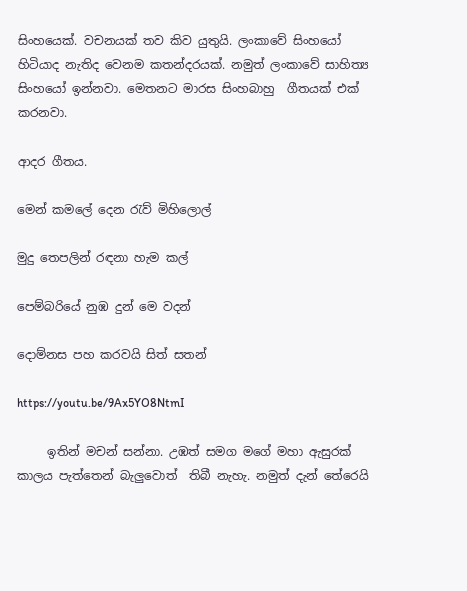සිංහයෙක්. වචනයක් තව කිව යුතුයි. ලංකාවේ සිංහයෝ හිටියාද නැතිද වෙනම කතන්දරයක්. නමුත් ලංකාවේ සාහිත්‍ය සිංහයෝ ඉන්නවා. මෙතනට මාරස සිංහබාහු  ගීතයක් එක් කරනවා.

ආදර ගීතය.

මෙන් කමලේ දෙන රැව් මිහිලොල්

මුදු තෙපලින් රඳනා හැම කල්

පෙම්බරියේ නුඹ දුන් මෙ වදන්

දොම්නස පහ කරවයි සිත් සතන්

https://youtu.be/9Ax5YO8NtmI

     ඉතින් මචන් සන්නා. උඹත් සමග මගේ මහා ඇසුරක් කාලය පැත්තෙන් බැලුවොත්  තිබී නැහැ. නමුත් දැන් තේරෙයි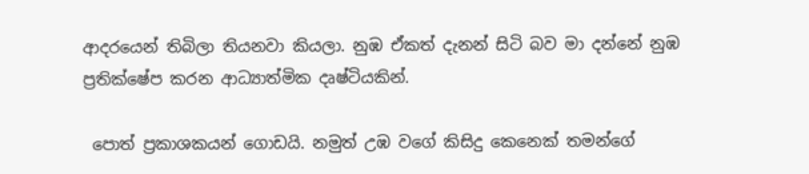ආදරයෙන් තිබිලා තියනවා කියලා. නුඹ ඒකත් දැනන් සිටි බව මා දන්නේ නුඹ ප්‍රතික්ෂේප කරන ආධ්‍යාත්මික දෘෂ්ටියකින්.

 පොත් ප්‍රකාශකයන් ගොඩයි. නමුත් උඹ වගේ කිසිදු කෙනෙක් තමන්ගේ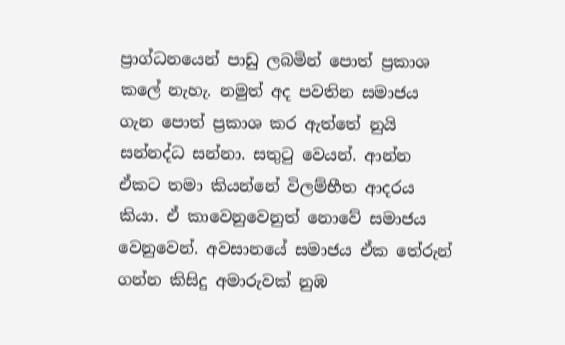ප්‍රාග්ධනයෙන් පාඩු ලබමින් පොත් ප්‍රකාශ කලේ නැහැ. නමුත් අද පවතින සමාජය ගැන පොත් ප්‍රකාශ කර ඇත්තේ නුයි සන්නද්ධ සන්නා. සතුටු වෙයන්. ආන්න ඒකට තමා කියන්නේ විලම්භීත ආදරය කියා. ඒ කාවෙනුවෙනුත් නොවේ සමාජය වෙනුවෙන්. අවසානයේ සමාජය ඒක තේරුන් ගන්න කිසිදු අමාරුවක් නුඹ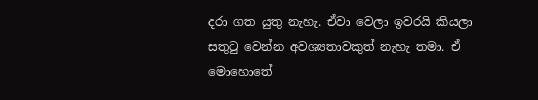දරා ගත යුතු නැහැ. ඒවා වෙලා ඉවරයි කියලා සතුටු වෙන්න අවශ්‍යතාවකුත් නැහැ තමා. ඒ මොහොතේ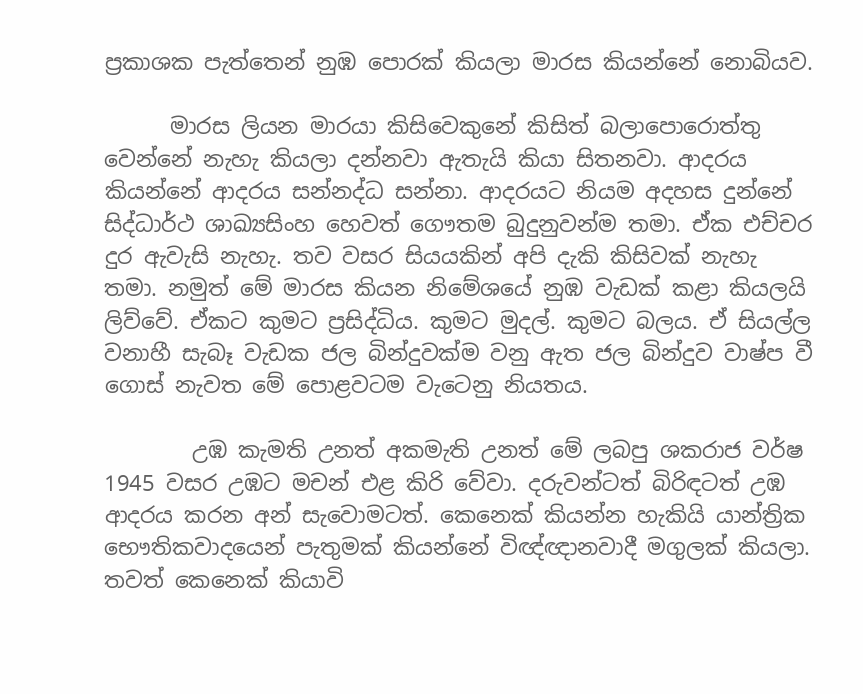ප්‍රකාශක පැත්තෙන් නුඹ පොරක් කියලා මාරස කියන්නේ නොබියව.

      මාරස ලියන මාරයා කිසිවෙකුනේ කිසිත් බලාපොරොත්තු වෙන්නේ නැහැ කියලා දන්නවා ඇතැයි කියා සිතනවා. ආදරය කියන්නේ ආදරය සන්නද්ධ සන්නා. ආදරයට නියම අදහස දුන්නේ සිද්ධාර්ථ ශාඛ්‍යසිංහ හෙවත් ගෞතම බුදුනුවන්ම තමා. ඒක එච්චර දුර ඇවැසි නැහැ. තව වසර සියයකින් අපි දැකි කිසිවක් නැහැ තමා. නමුත් මේ මාරස කියන නිමේශයේ නුඹ වැඩක් කළා කියලයි ලිව්වේ. ඒකට කුමට ප්‍රසිද්ධිය. කුමට මුදල්. කුමට බලය. ඒ සියල්ල වනාහී සැබෑ වැඩක ජල බින්දුවක්ම වනු ඇත ජල බින්දුව වාෂ්ප වී  ගොස් නැවත ‌මේ ‌පොළවටම වැටෙනු නියතය.

        උඹ කැමති උනත් අකමැති උනත් මේ ලබපු ශකරාජ වර්ෂ 1945 වසර උඹට මචන් එළ කිරි වේවා. දරුවන්ටත් බිරිඳටත් උඹ ආදරය කරන අන් සැවොමටත්. කෙනෙක් කියන්න හැකියි යාන්ත්‍රික භෞතිකවාදයෙන් පැතුමක් කියන්නේ විඥ්ඥානවාදී මගුලක් කියලා. තවත් කෙනෙක් කියාවි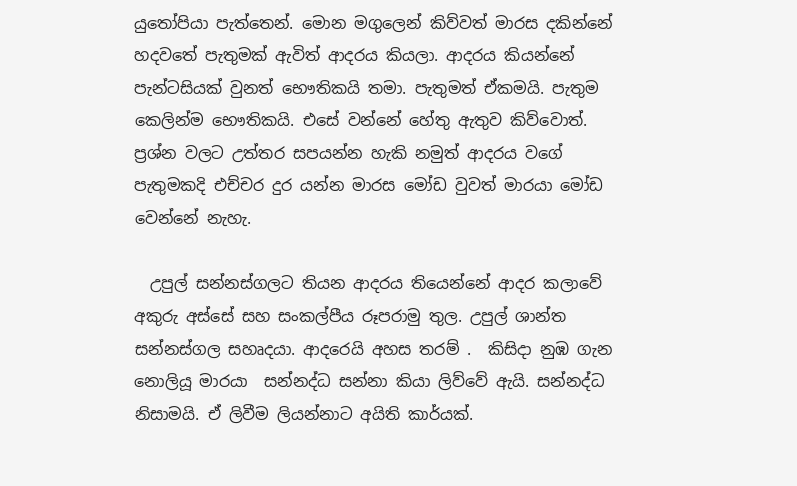යුතෝපියා පැත්තෙන්. මොන මගුලෙන් කිව්වත් මාරස දකින්නේ හදවතේ පැතුමක් ඇවිත් ආදරය කියලා. ආදරය කියන්නේ පැන්ටසියක් වුනත් භෞතිකයි තමා. පැතුමත් ඒකමයි. පැතුම කෙලින්ම භෞතිකයි. එසේ වන්නේ හේතු ඇතුව කිව්වොත්. ප්‍රශ්න වලට උත්තර සපයන්න හැකි නමුත් ආදරය වගේ පැතුමකදි එච්චර දුර යන්න මාරස මෝඩ වුවත් මාරයා මෝඩ වෙන්නේ නැහැ.

  උපුල් සන්නස්ගලට තියන ආදරය තියෙන්නේ ආදර කලාවේ අකුරු අස්සේ සහ සංකල්පීය රූපරාමු තුල. උපුල් ශාන්ත සන්නස්ගල සහෘදයා. ආදරෙයි අහස තරම් .  කිසිදා නුඹ ගැන නොලියූ මාරයා  සන්නද්ධ සන්නා කියා ලිව්වේ ඇයි. සන්නද්ධ නිසාමයි. ඒ ලිවීම ලියන්නාට අයිති කාර්යක්.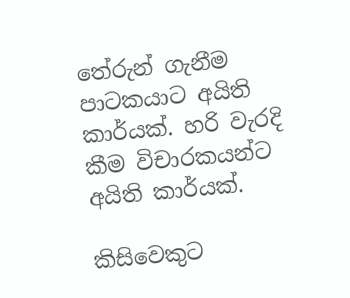තේරුන් ගැනීම පාටකයාට අයිති කාර්යක්. හරි වැරදි කීම විචාරකයන්ට අයිති කාර්යක්.

කිසිවෙකුට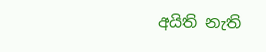අයිති නැති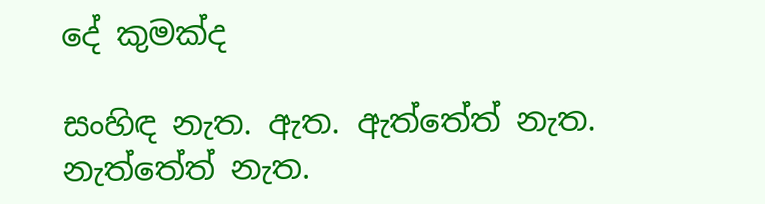දේ කුමක්ද

සංහිඳ නැත. ඇත. ඇත්තේත් නැත. නැත්තේත් නැත.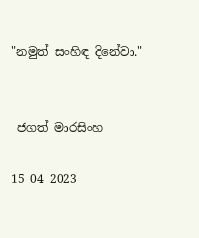"නමුත් සංහිඳ දිනේවා."


 ජගත් මාරසිංහ

15 04 2023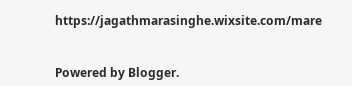https://jagathmarasinghe.wixsite.com/mare


Powered by Blogger.